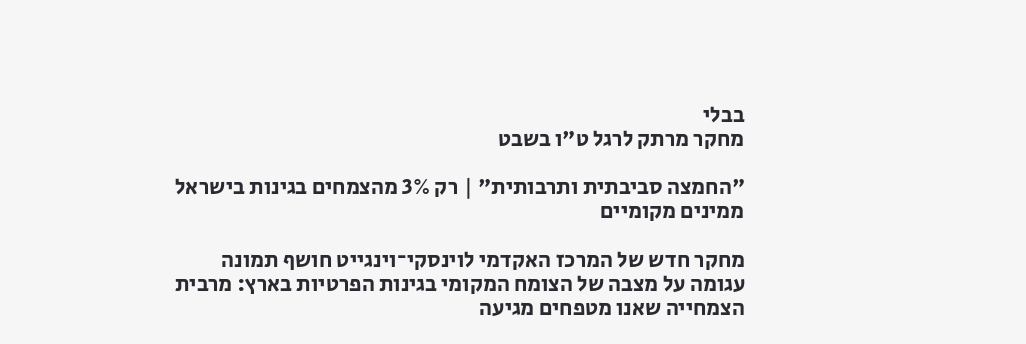בבלי
מחקר מרתק לרגל ט"ו בשבט

"החמצה סביבתית ותרבותית" | רק 3% מהצמחים בגינות בישראל ממינים מקומיים

מחקר חדש של המרכז האקדמי לוינסקי־וינגייט חושף תמונה עגומה על מצבה של הצומח המקומי בגינות הפרטיות בארץ: מרבית הצמחייה שאנו מטפחים מגיעה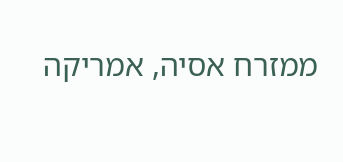ממזרח אסיה, אמריקה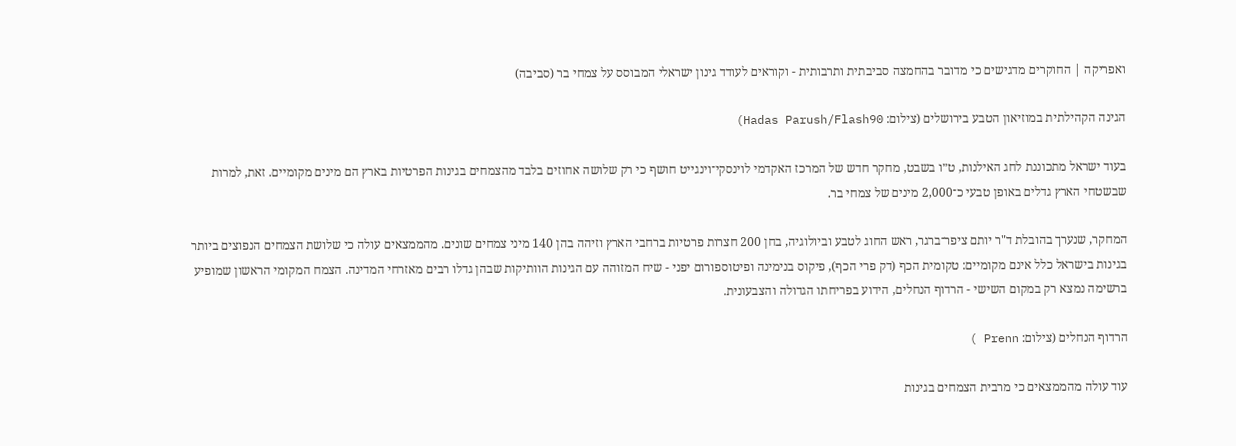ואפריקה | החוקרים מדגישים כי מדובר בהחמצה סביבתית ותרבותית - וקוראים לעודד גינון ישראלי המבוסס על צמחי בר (סביבה)

הגינה הקהילתית במוזיאון הטבע בירושלים (צילום: Hadas Parush/Flash90)

בעוד ישראל מתכוננת לחג האילנות, ט״ו בשבט, מחקר חדש של המרכז האקדמי לוינסקי־וינגייט חושף כי רק שלושה אחוזים בלבד מהצמחים בגינות הפרטיות בארץ הם מינים מקומיים. זאת, למרות שבשטחי הארץ גדלים באופן טבעי כ־2,000 מינים של צמחי בר.

המחקר, שנערך בהובלת ד"ר יותם ציפר־ברגר, ראש החוג לטבע וביולוגיה, בחן 200 חצרות פרטיות ברחבי הארץ וזיהה בהן 140 מיני צמחים שונים. מהממצאים עולה כי שלושת הצמחים הנפוצים ביותר בגינות בישראל כלל אינם מקומיים: טקומית הכף (דק פרי הכף), פיקוס בנימינה ופיטוספורום יפני - שיח המזוהה עם הגינות הוותיקות שבהן גדלו רבים מאזרחי המדינה. הצמח המקומי הראשון שמופיע ברשימה נמצא רק במקום השישי - הרדוף הנחלים, הידוע בפריחתו הגדולה והצבעונית.

הרדוף הנחלים (צילום: Prenn )

עוד עולה מהממצאים כי מרבית הצמחים בגינות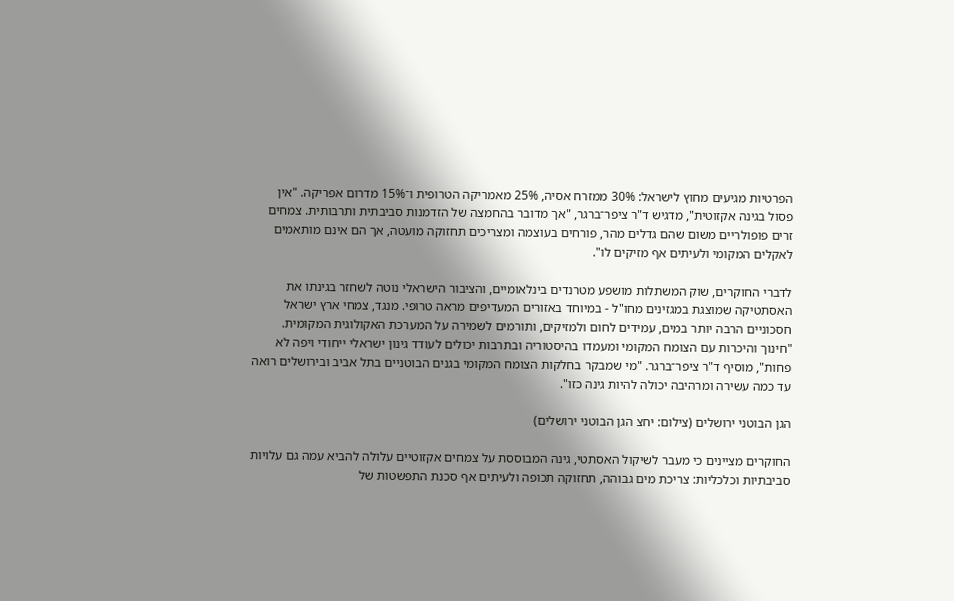הפרטיות מגיעים מחוץ לישראל: 30% ממזרח אסיה, 25% מאמריקה הטרופית ו־15% מדרום אפריקה. "אין פסול בגינה אקזוטית", מדגיש ד"ר ציפר־ברגר, "אך מדובר בהחמצה של הזדמנות סביבתית ותרבותית. צמחים זרים פופולריים משום שהם גדלים מהר, פורחים בעוצמה ומצריכים תחזוקה מועטה, אך הם אינם מותאמים לאקלים המקומי ולעיתים אף מזיקים לו".

לדברי החוקרים, שוק המשתלות מושפע מטרנדים בינלאומיים, והציבור הישראלי נוטה לשחזר בגינתו את האסתטיקה שמוצגת במגזינים מחו"ל - במיוחד באזורים המעדיפים מראה טרופי. מנגד, צמחי ארץ ישראל חסכוניים הרבה יותר במים, עמידים לחום ולמזיקים, ותורמים לשמירה על המערכת האקולוגית המקומית. "חינוך והיכרות עם הצומח המקומי ומעמדו בהיסטוריה ובתרבות יכולים לעודד גינון ישראלי ייחודי ויפה לא פחות", מוסיף ד"ר ציפר־ברגר. "מי שמבקר בחלקות הצומח המקומי בגנים הבוטניים בתל אביב ובירושלים רואה עד כמה עשירה ומרהיבה יכולה להיות גינה כזו".

הגן הבוטני ירושלים (צילום: יחצ הגן הבוטני ירושלים)

החוקרים מציינים כי מעבר לשיקול האסתטי, גינה המבוססת על צמחים אקזוטיים עלולה להביא עמה גם עלויות סביבתיות וכלכליות: צריכת מים גבוהה, תחזוקה תכופה ולעיתים אף סכנת התפשטות של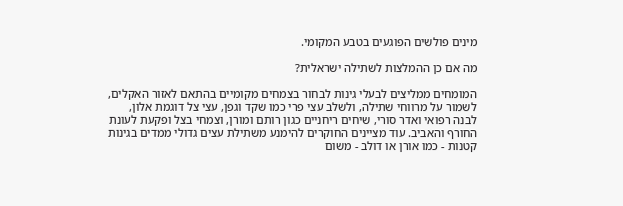מינים פולשים הפוגעים בטבע המקומי.

מה אם כן ההמלצות לשתילה ישראלית?

המומחים ממליצים לבעלי גינות לבחור בצמחים מקומיים בהתאם לאזור האקלים, לשמור על מרווחי שתילה, ולשלב עצי פרי כמו שקד וגפן, עצי צל דוגמת אלון, לבנה רפואי ואדר סורי, שיחים ריחניים כגון רותם ומורן, וצמחי בצל ופקעת לעונת החורף והאביב. עוד מציינים החוקרים להימנע משתילת עצים גדולי ממדים בגינות קטנות - כמו אורן או דולב - משום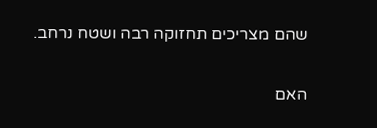שהם מצריכים תחזוקה רבה ושטח נרחב.

האם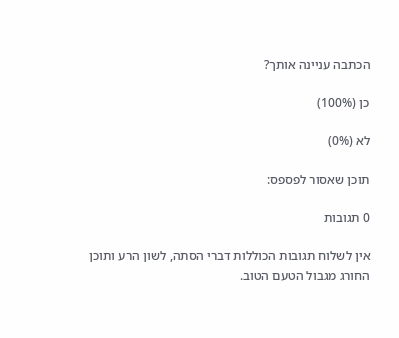הכתבה עניינה אותך?

כן (100%)

לא (0%)

תוכן שאסור לפספס:

0 תגובות

אין לשלוח תגובות הכוללות דברי הסתה, לשון הרע ותוכן החורג מגבול הטעם הטוב.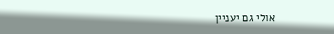אולי גם יעניין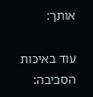אותך:

עוד באיכות הסביבה: